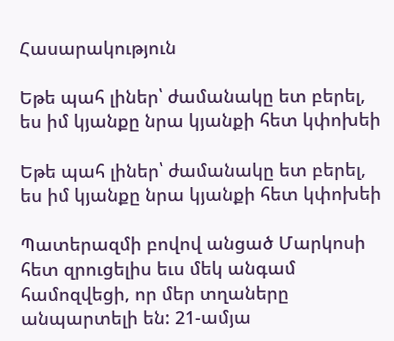Հասարակություն

Եթե պահ լիներ՝ ժամանակը ետ բերել, ես իմ կյանքը նրա կյանքի հետ կփոխեի

Եթե պահ լիներ՝ ժամանակը ետ բերել, ես իմ կյանքը նրա կյանքի հետ կփոխեի

Պատերազմի բովով անցած Մարկոսի հետ զրուցելիս եւս մեկ անգամ համոզվեցի, որ մեր տղաները անպարտելի են: 21-ամյա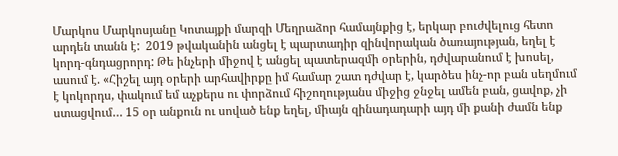Մարկոս Մարկոսյանը Կոտայքի մարզի Մեղրաձոր համայնքից է, երկար բուժվելուց հետո արդեն տանն է:  2019 թվականին անցել է պարտադիր զինվորական ծառայության, եղել է կորդ-գնդացրորդ: Թե ինչերի միջով է անցել պատերազմի օրերին, դժվարանում է խոսել, ասում է. «Հիշել այդ օրերի արհավիրքը իմ համար շատ դժվար է, կարծես ինչ-որ բան սեղմում է կոկորդս, փակում եմ աչքերս ու փորձում հիշողությանս միջից ջնջել ամեն բան, ցավոք, չի ստացվում… 15 օր անքուն ու սոված ենք եղել, միայն զինադադարի այդ մի քանի ժամն ենք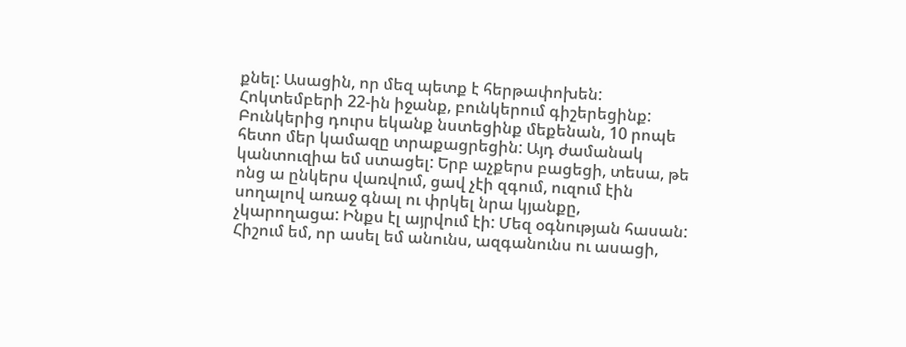քնել: Ասացին, որ մեզ պետք է հերթափոխեն: Հոկտեմբերի 22-ին իջանք, բունկերում գիշերեցինք: Բունկերից դուրս եկանք նստեցինք մեքենան, 10 րոպե հետո մեր կամազը տրաքացրեցին: Այդ ժամանակ կանտուզիա եմ ստացել: Երբ աչքերս բացեցի, տեսա, թե ոնց ա ընկերս վառվում, ցավ չէի զգում, ուզում էին սողալով առաջ գնալ ու փրկել նրա կյանքը,  չկարողացա: Ինքս էլ այրվում էի: Մեզ օգնության հասան: Հիշում եմ, որ ասել եմ անունս, ազգանունս ու ասացի,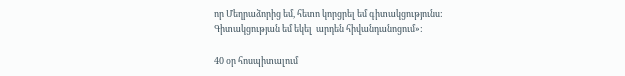որ Մեղրաձորից եմ, հետո կորցրել եմ գիտակցությունս:  Գիտակցության եմ եկել  արդեն հիվանդանոցում»:

40 օր հոսպիտալում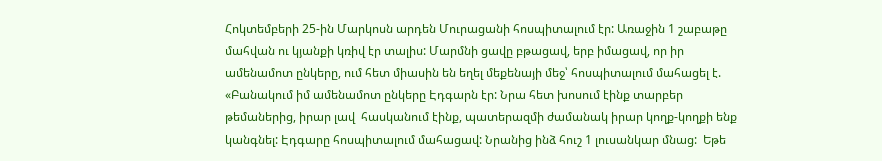Հոկտեմբերի 25-ին Մարկոսն արդեն Մուրացանի հոսպիտալում էր: Առաջին 1 շաբաթը մահվան ու կյանքի կռիվ էր տալիս: Մարմնի ցավը բթացավ, երբ իմացավ, որ իր ամենամոտ ընկերը, ում հետ միասին են եղել մեքենայի մեջ՝ հոսպիտալում մահացել է. «Բանակում իմ ամենամոտ ընկերը Էդգարն էր: Նրա հետ խոսում էինք տարբեր թեմաներից, իրար լավ  հասկանում էինք, պատերազմի ժամանակ իրար կողք-կողքի ենք կանգնել: Էդգարը հոսպիտալում մահացավ: Նրանից ինձ հուշ 1 լուսանկար մնաց:  Եթե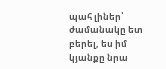պահ լիներ՝ ժամանակը ետ բերել, ես իմ կյանքը նրա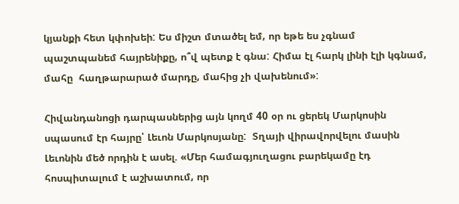կյանքի հետ կփոխեի: Ես միշտ մտածել եմ, որ եթե ես չգնամ պաշտպանեմ հայրենիքը, ո՞վ պետք է գնա: Հիմա էլ հարկ լինի էլի կգնամ, մահը  հաղթարարած մարդը, մահից չի վախենում»:

Հիվանդանոցի դարպասներից այն կողմ 40 օր ու ցերեկ Մարկոսին սպասում էր հայրը՝ Լեւոն Մարկոսյանը:  Տղայի վիրավորվելու մասին Լեւոնին մեծ որդին է ասել. «Մեր համագյուղացու բարեկամը էդ հոսպիտալում է աշխատում, որ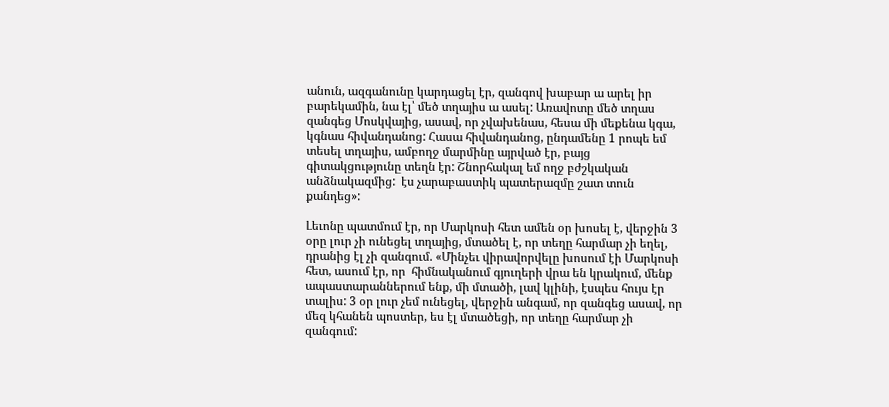անուն, ազգանունը կարդացել էր, զանգով խաբար ա արել իր բարեկամին, նա էլ՝ մեծ տղայիս ա ասել: Առավոտը մեծ տղաս զանգեց Մոսկվայից, ասավ, որ չվախենաս, հեսա մի մեքենա կգա, կգնաս հիվանդանոց: Հասա հիվանդանոց, ընդամենը 1 րոպե եմ տեսել տղայիս, ամբողջ մարմինը այրված էր, բայց գիտակցությունը տեղն էր: Շնորհակալ եմ ողջ բժշկական անձնակազմից:  էս չարաբաստիկ պատերազմը շատ տուն քանդեց»:

Լեւոնը պատմում էր, որ Մարկոսի հետ ամեն օր խոսել է, վերջին 3 օրը լուր չի ունեցել տղայից, մտածել է, որ տեղը հարմար չի եղել, դրանից էլ չի զանգում. «Մինչեւ վիրավորվելը խոսում էի Մարկոսի հետ, ասում էր, որ  հիմնականում գյուղերի վրա են կրակում, մենք ապաստարաններում ենք, մի մտածի, լավ կլինի, էսպես հույս էր տալիս: 3 օր լուր չեմ ունեցել, վերջին անգամ, որ զանգեց ասավ, որ մեզ կհանեն պոստեր, ես էլ մտածեցի, որ տեղը հարմար չի  զանգում: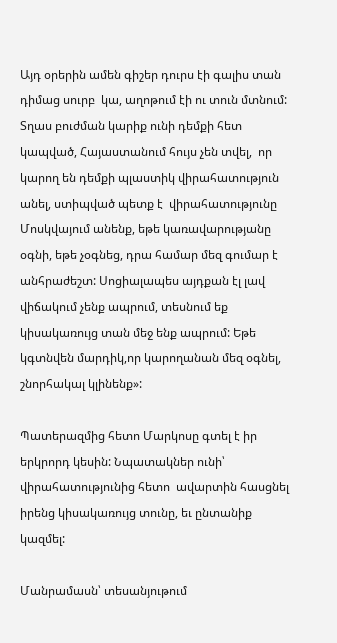Այդ օրերին ամեն գիշեր դուրս էի գալիս տան դիմաց սուրբ  կա, աղոթում էի ու տուն մտնում: Տղաս բուժման կարիք ունի դեմքի հետ կապված, Հայաստանում հույս չեն տվել,  որ կարող են դեմքի պլաստիկ վիրահատություն անել, ստիպված պետք է  վիրահատությունը Մոսկվայում անենք, եթե կառավարությանը օգնի, եթե չօգնեց, դրա համար մեզ գումար է անհրաժեշտ: Սոցիալապես այդքան էլ լավ վիճակում չենք ապրում, տեսնում եք  կիսակառույց տան մեջ ենք ապրում: Եթե կգտնվեն մարդիկ,որ կարողանան մեզ օգնել, շնորհակալ կլինենք»:

Պատերազմից հետո Մարկոսը գտել է իր երկրորդ կեսին: Նպատակներ ունի՝ վիրահատությունից հետո  ավարտին հասցնել իրենց կիսակառույց տունը, եւ ընտանիք կազմել:

Մանրամասն՝ տեսանյութում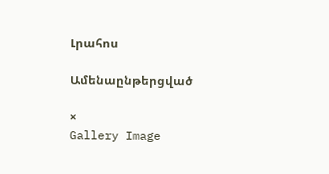Լրահոս

Ամենաընթերցված

×
Gallery Image